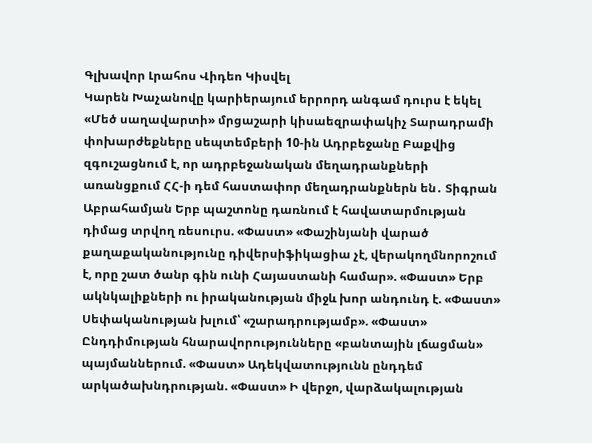Գլխավոր Լրահոս Վիդեո Կիսվել
Կարեն Խաչանովը կարիերայում երրորդ անգամ դուրս է եկել «Մեծ սաղավարտի» մրցաշարի կիսաեզրափակիչ Տարադրամի փոխարժեքները սեպտեմբերի 10-ին Ադրբեջանը Բաքվից զգուշացնում է, որ ադրբեջանական մեղադրանքների առանցքում ՀՀ-ի դեմ հաստափոր մեղադրանքներն են․ Տիգրան Աբրահամյան Երբ պաշտոնը դառնում է հավատարմության դիմաց տրվող ռեսուրս. «Փաստ» «Փաշինյանի վարած քաղաքականությունը դիվերսիֆիկացիա չէ, վերակողմնորոշում է, որը շատ ծանր գին ունի Հայաստանի համար». «Փաստ» Երբ ակնկալիքների ու իրականության միջև խոր անդունդ է. «Փաստ» Սեփականության խլում՝ «շարադրությամբ». «Փաստ» Ընդդիմության հնարավորությունները «բանտային լճացման» պայմաններում. «Փաստ» Ադեկվատությունն ընդդեմ արկածախնդրության. «Փաստ» Ի վերջո, վարձակալության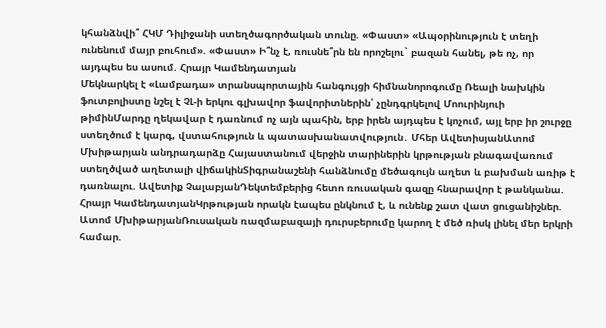կհանձնվի՞ ՀԿՄ Դիլիջանի ստեղծագործական տունը. «Փաստ» «Ապօրինություն է տեղի ունենում մայր բուհում». «Փաստ» Ի՞նչ է, ռուսնե՞րն են որոշելու` բազան հանել, թե ոչ, որ այդպես ես ասում. Հրայր Կամենդատյան
Մեկնարկել է «Լամբադա» տրանսպորտային հանգույցի հիմնանորոգումը Ռեալի նախկին ֆուտբոլիստը նշել է ՉԼ-ի երկու գլխավոր ֆավորիտներին՝ չընդգրկելով Մոուրինյուի թիմինՄարդը ղեկավար է դառնում ոչ այն պահին, երբ իրեն այդպես է կոչում, այլ երբ իր շուրջը ստեղծում է կարգ, վստահություն և պատասխանատվություն․ Մհեր ԱվետիսյանԱտոմ Մխիթարյան անդրադարձը Հայաստանում վերջին տարիներին կրթության բնագավառում ստեղծված աղետալի վիճակինՏիգրանաշենի հանձնումը մեծագույն աղետ և բախման առիթ է դառնալու. Ավետիք ՉալաբյանԴեկտեմբերից հետո ռուսական գազը հնարավոր է թանկանա. Հրայր ԿամենդատյանԿրթության որակն էապես ընկնում է, և ունենք շատ վատ ցուցանիշներ. Ատոմ ՄխիթարյանՌուսական ռազմաբազայի դուրսբերումը կարող է մեծ ռիսկ լինել մեր երկրի համար.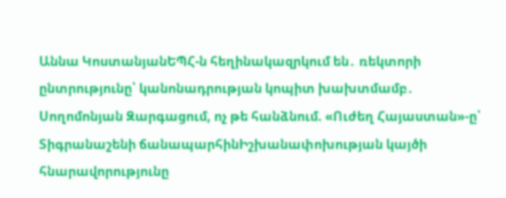Աննա ԿոստանյանԵՊՀ-ն հեղինակազրկում են․ ռեկտորի ընտրությունը՝ կանոնադրության կոպիտ խախտմամբ․ Սողոմոնյան Զարգացում, ոչ թե հանձնում. «Ուժեղ Հայաստան»-ը՝ Տիգրանաշենի ճանապարհինԻշխանափոխության կայծի հնարավորությունը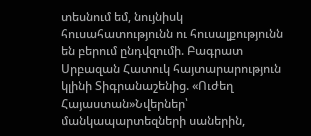տեսնում եմ, նույնիսկ հուսահատությունն ու հուսալքությունն են բերում ընդվզումի. Բագրատ Սրբազան Հատուկ հայտարարություն կլինի Տիգրանաշենից. «Ուժեղ Հայաստան»Նվերներ՝ մանկապարտեզների սաներին,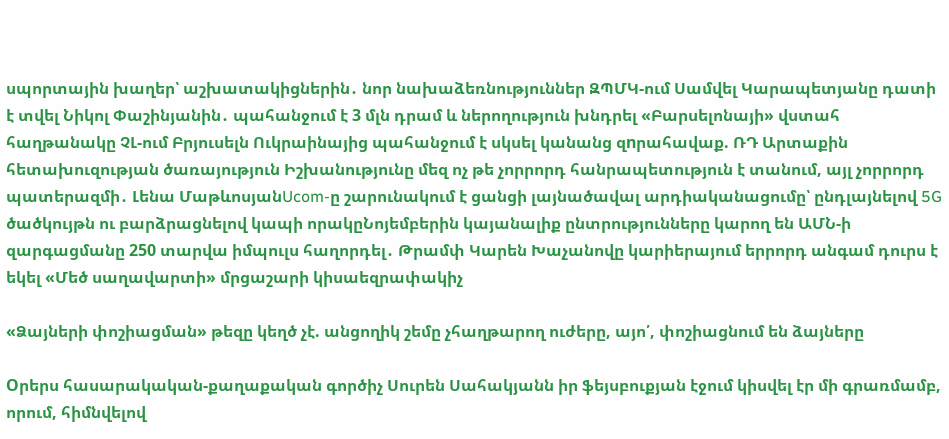սպորտային խաղեր՝ աշխատակիցներին․ նոր նախաձեռնություններ ԶՊՄԿ-ում Սամվել Կարապետյանը դատի է տվել Նիկոլ Փաշինյանին․ պահանջում է 3 մլն դրամ և ներողություն խնդրել «Բարսելոնայի» վստահ հաղթանակը ՉԼ-ում Բրյուսելն Ուկրաինայից պահանջում է սկսել կանանց զnրահավաք. ՌԴ Արտաքին հետախուզության ծառայություն Իշխանությունը մեզ ոչ թե չորրորդ հանրապետություն է տանում, այլ չորրորդ պատերազմի․ Լենա ՄաթևոսյանUcom-ը շարունակում է ցանցի լայնածավալ արդիականացումը՝ ընդլայնելով 5G ծածկույթն ու բարձրացնելով կապի որակըՆոյեմբերին կայանալիք ընտրությունները կարող են ԱՄՆ-ի զարգացմանը 250 տարվա իմպուլս հաղորդել․ Թրամփ Կարեն Խաչանովը կարիերայում երրորդ անգամ դուրս է եկել «Մեծ սաղավարտի» մրցաշարի կիսաեզրափակիչ

«Ձայների փոշիացման» թեզը կեղծ չէ. անցողիկ շեմը չհաղթարող ուժերը, այո՛, փոշիացնում են ձայները

Oրերս հասարակական-քաղաքական գործիչ Սուրեն Սահակյանն իր ֆեյսբուքյան էջում կիսվել էր մի գրառմամբ, որում, հիմնվելով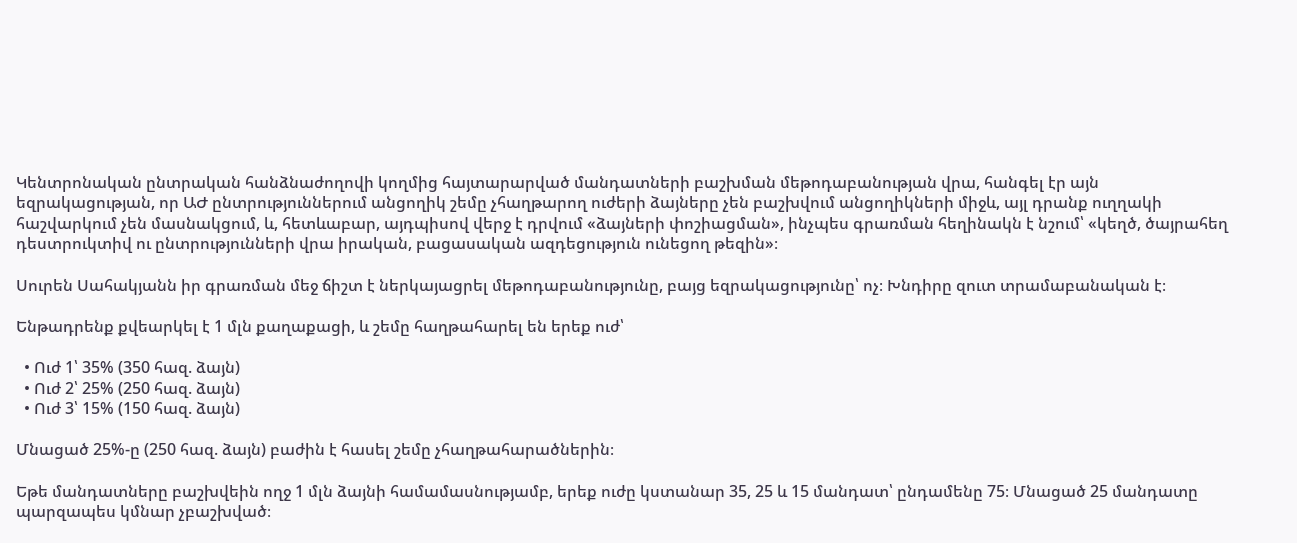Կենտրոնական ընտրական հանձնաժողովի կողմից հայտարարված մանդատների բաշխման մեթոդաբանության վրա, հանգել էր այն եզրակացության, որ ԱԺ ընտրություններում անցողիկ շեմը չհաղթարող ուժերի ձայները չեն բաշխվում անցողիկների միջև, այլ դրանք ուղղակի հաշվարկում չեն մասնակցում, և, հետևաբար, այդպիսով վերջ է դրվում «ձայների փոշիացման», ինչպես գրառման հեղինակն է նշում՝ «կեղծ, ծայրահեղ դեստրուկտիվ ու ընտրությունների վրա իրական, բացասական ազդեցություն ունեցող թեզին»։

Սուրեն Սահակյանն իր գրառման մեջ ճիշտ է ներկայացրել մեթոդաբանությունը, բայց եզրակացությունը՝ ոչ։ Խնդիրը զուտ տրամաբանական է։

Ենթադրենք քվեարկել է 1 մլն քաղաքացի, և շեմը հաղթահարել են երեք ուժ՝

  • Ուժ 1՝ 35% (350 հազ. ձայն)
  • Ուժ 2՝ 25% (250 հազ. ձայն)
  • Ուժ 3՝ 15% (150 հազ. ձայն)

Մնացած 25%-ը (250 հազ. ձայն) բաժին է հասել շեմը չհաղթահարածներին։

Եթե մանդատները բաշխվեին ողջ 1 մլն ձայնի համամասնությամբ, երեք ուժը կստանար 35, 25 և 15 մանդատ՝ ընդամենը 75։ Մնացած 25 մանդատը պարզապես կմնար չբաշխված։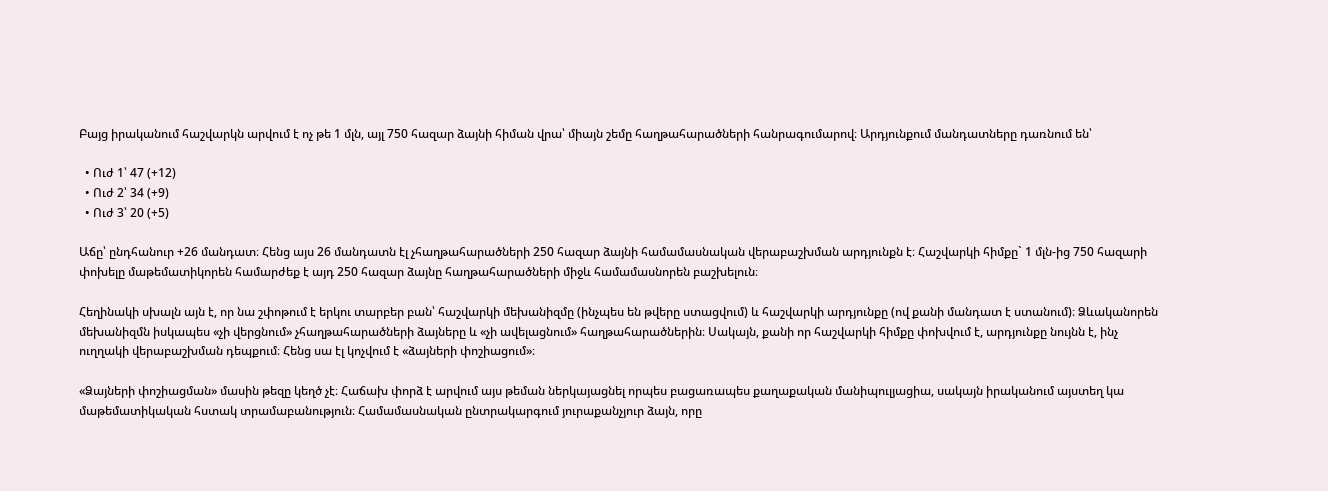Բայց իրականում հաշվարկն արվում է ոչ թե 1 մլն, այլ 750 հազար ձայնի հիման վրա՝ միայն շեմը հաղթահարածների հանրագումարով։ Արդյունքում մանդատները դառնում են՝

  • Ուժ 1՝ 47 (+12)
  • Ուժ 2՝ 34 (+9)
  • Ուժ 3՝ 20 (+5)

Աճը՝ ընդհանուր +26 մանդատ։ Հենց այս 26 մանդատն էլ չհաղթահարածների 250 հազար ձայնի համամասնական վերաբաշխման արդյունքն է։ Հաշվարկի հիմքը` 1 մլն-ից 750 հազարի փոխելը մաթեմատիկորեն համարժեք է այդ 250 հազար ձայնը հաղթահարածների միջև համամասնորեն բաշխելուն։

Հեղինակի սխալն այն է, որ նա շփոթում է երկու տարբեր բան՝ հաշվարկի մեխանիզմը (ինչպես են թվերը ստացվում) և հաշվարկի արդյունքը (ով քանի մանդատ է ստանում)։ Ձևականորեն մեխանիզմն իսկապես «չի վերցնում» չհաղթահարածների ձայները և «չի ավելացնում» հաղթահարածներին։ Սակայն, քանի որ հաշվարկի հիմքը փոխվում է, արդյունքը նույնն է, ինչ ուղղակի վերաբաշխման դեպքում։ Հենց սա էլ կոչվում է «ձայների փոշիացում»։

«Ձայների փոշիացման» մասին թեզը կեղծ չէ։ Հաճախ փորձ է արվում այս թեման ներկայացնել որպես բացառապես քաղաքական մանիպուլյացիա, սակայն իրականում այստեղ կա մաթեմատիկական հստակ տրամաբանություն։ Համամասնական ընտրակարգում յուրաքանչյուր ձայն, որը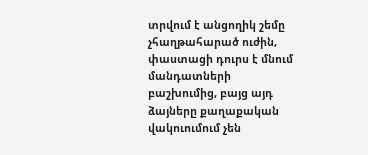տրվում է անցողիկ շեմը չհաղթահարած ուժին, փաստացի դուրս է մնում մանդատների բաշխումից, բայց այդ ձայները քաղաքական վակուումում չեն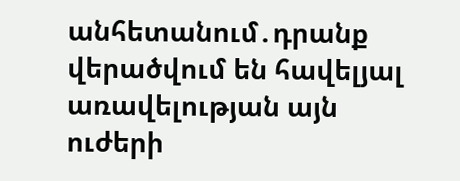անհետանում․դրանք վերածվում են հավելյալ առավելության այն ուժերի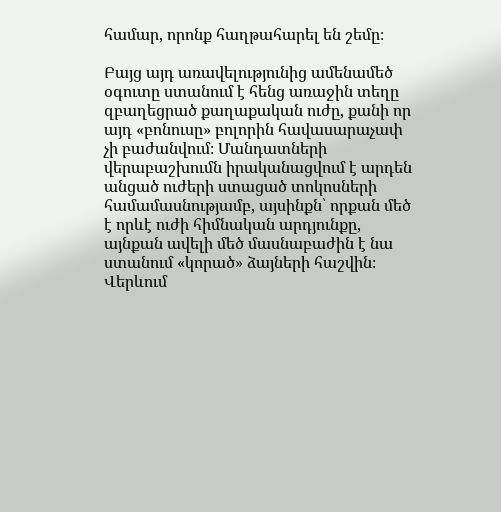համար, որոնք հաղթահարել են շեմը։

Բայց այդ առավելությունից ամենամեծ օգուտը ստանում է հենց առաջին տեղը զբաղեցրած քաղաքական ուժը, քանի որ այդ «բոնուսը» բոլորին հավասարաչափ չի բաժանվում։ Մանդատների վերաբաշխումն իրականացվում է արդեն անցած ուժերի ստացած տոկոսների համամասնությամբ, այսինքն՝ որքան մեծ է որևէ ուժի հիմնական արդյունքը, այնքան ավելի մեծ մասնաբաժին է նա ստանում «կորած» ձայների հաշվին։ Վերևում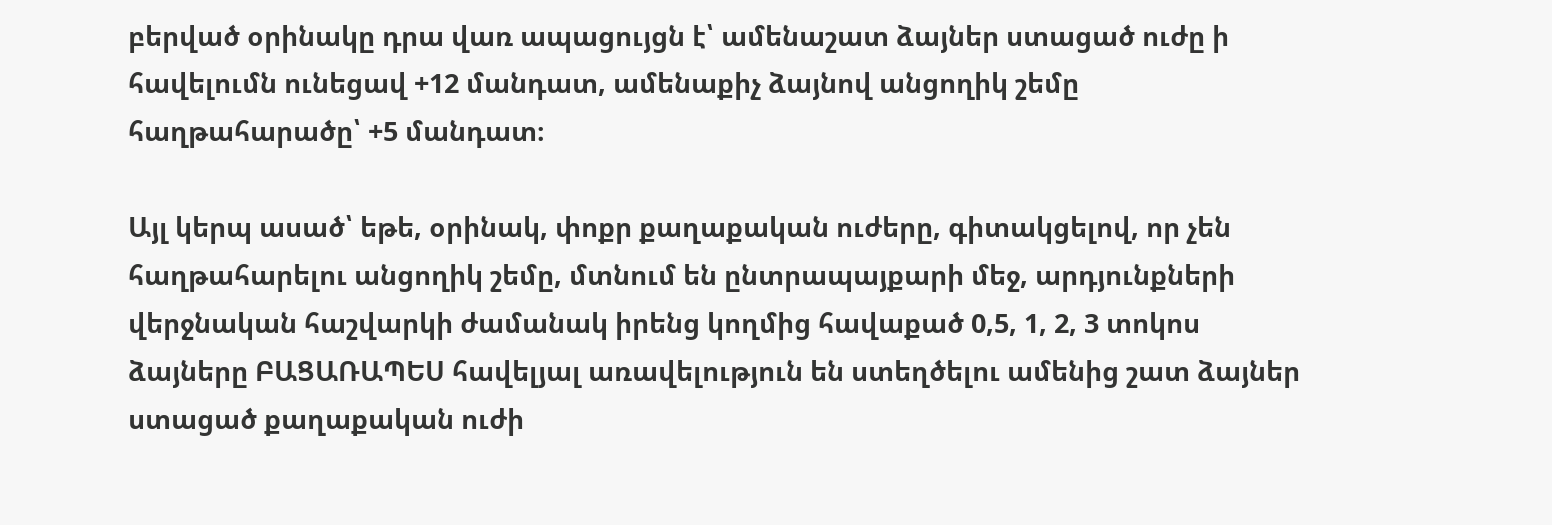բերված օրինակը դրա վառ ապացույցն է՝ ամենաշատ ձայներ ստացած ուժը ի հավելումն ունեցավ +12 մանդատ, ամենաքիչ ձայնով անցողիկ շեմը հաղթահարածը՝ +5 մանդատ։

Այլ կերպ ասած՝ եթե, օրինակ, փոքր քաղաքական ուժերը, գիտակցելով, որ չեն հաղթահարելու անցողիկ շեմը, մտնում են ընտրապայքարի մեջ, արդյունքների վերջնական հաշվարկի ժամանակ իրենց կողմից հավաքած 0,5, 1, 2, 3 տոկոս ձայները ԲԱՑԱՌԱՊԵՍ հավելյալ առավելություն են ստեղծելու ամենից շատ ձայներ ստացած քաղաքական ուժի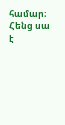համար։ Հենց սա է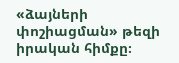«ձայների փոշիացման» թեզի իրական հիմքը։